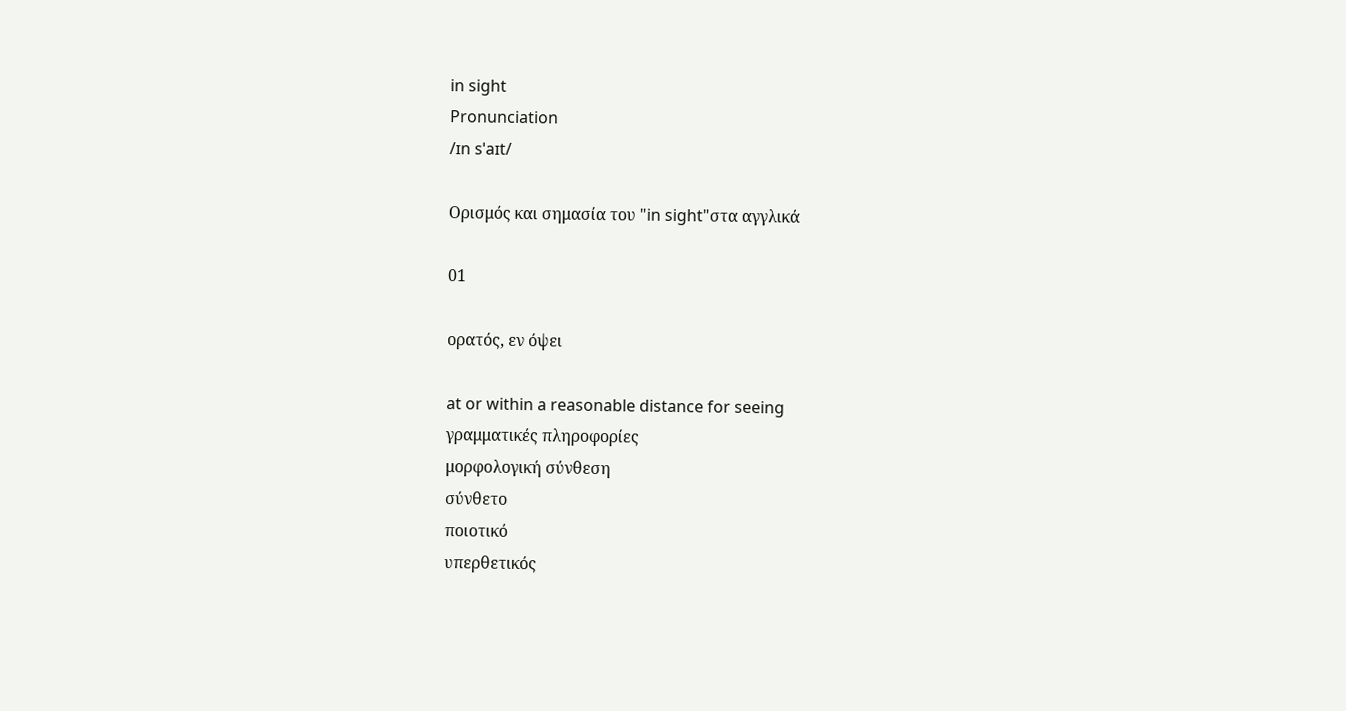in sight
Pronunciation
/ɪn sˈaɪt/

Ορισμός και σημασία του "in sight"στα αγγλικά

01

ορατός, εν όψει

at or within a reasonable distance for seeing
γραμματικές πληροφορίες
μορφολογική σύνθεση
σύνθετο
ποιοτικό
υπερθετικός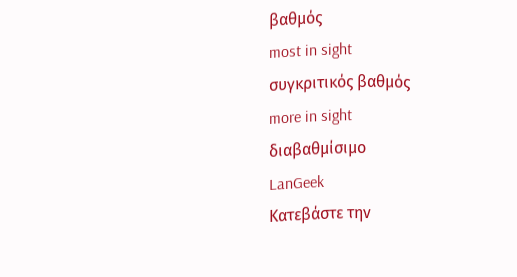βαθμός
most in sight
συγκριτικός βαθμός
more in sight
διαβαθμίσιμο
LanGeek
Κατεβάστε την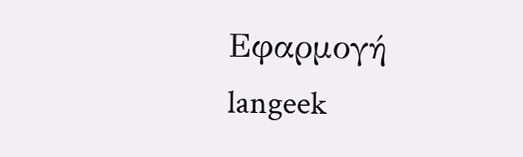Εφαρμογή
langeek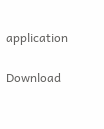application

Download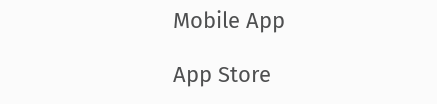Mobile App

App Store